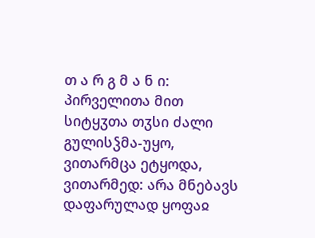თ ა რ გ მ ა ნ ი: პირველითა მით სიტყჳთა თჳსი ძალი გულისჴმა-უყო, ვითარმცა ეტყოდა, ვითარმედ: არა მნებავს დაფარულად ყოფაჲ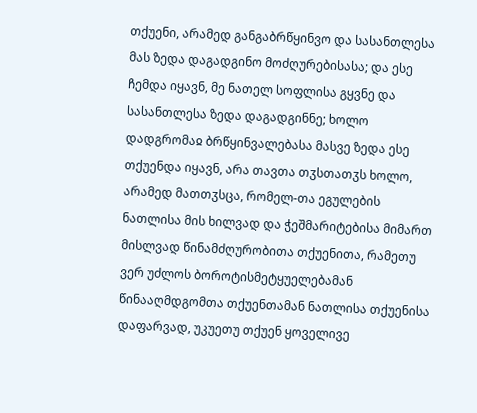თქუენი, არამედ განგაბრწყინვო და სასანთლესა მას ზედა დაგადგინო მოძღურებისასა; და ესე ჩემდა იყავნ, მე ნათელ სოფლისა გყვნე და სასანთლესა ზედა დაგადგინნე; ხოლო დადგრომაჲ ბრწყინვალებასა მასვე ზედა ესე თქუენდა იყავნ, არა თავთა თჳსთათჳს ხოლო, არამედ მათთჳსცა, რომელ-თა ეგულების ნათლისა მის ხილვად და ჭეშმარიტებისა მიმართ მისლვად წინამძღურობითა თქუენითა, რამეთუ ვერ უძლოს ბოროტისმეტყუელებამან წინააღმდგომთა თქუენთამან ნათლისა თქუენისა დაფარვად, უკუეთუ თქუენ ყოველივე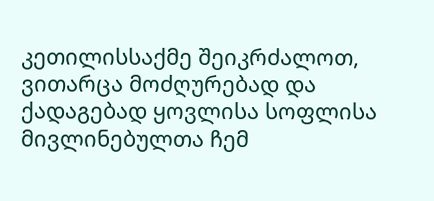კეთილისსაქმე შეიკრძალოთ, ვითარცა მოძღურებად და ქადაგებად ყოვლისა სოფლისა მივლინებულთა ჩემ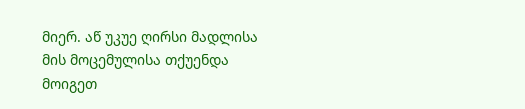მიერ. აწ უკუე ღირსი მადლისა მის მოცემულისა თქუენდა მოიგეთ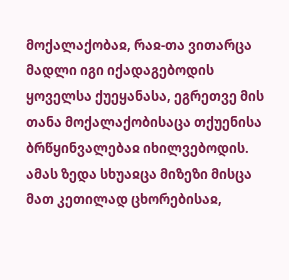მოქალაქობაჲ, რაჲ-თა ვითარცა მადლი იგი იქადაგებოდის ყოველსა ქუეყანასა, ეგრეთვე მის თანა მოქალაქობისაცა თქუენისა ბრწყინვალებაჲ იხილვებოდის.
ამას ზედა სხუაჲცა მიზეზი მისცა მათ კეთილად ცხორებისაჲ,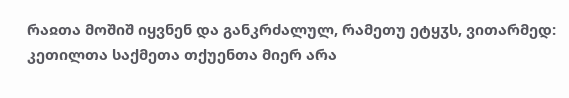რაჲთა მოშიშ იყვნენ და განკრძალულ, რამეთუ ეტყჳს, ვითარმედ: კეთილთა საქმეთა თქუენთა მიერ არა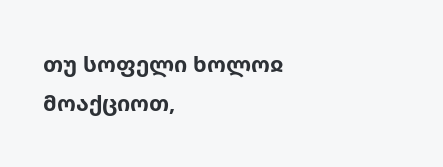თუ სოფელი ხოლოჲ მოაქციოთ,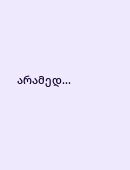არამედ...